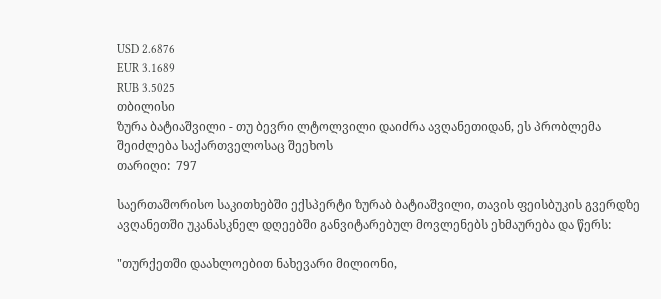USD 2.6876
EUR 3.1689
RUB 3.5025
თბილისი
ზურა ბატიაშვილი - თუ ბევრი ლტოლვილი დაიძრა ავღანეთიდან, ეს პრობლემა შეიძლება საქართველოსაც შეეხოს
თარიღი:  797

საერთაშორისო საკითხებში ექსპერტი ზურაბ ბატიაშვილი, თავის ფეისბუკის გვერდზე ავღანეთში უკანასკნელ დღეებში განვიტარებულ მოვლენებს ეხმაურება და წერს:

"თურქეთში დაახლოებით ნახევარი მილიონი,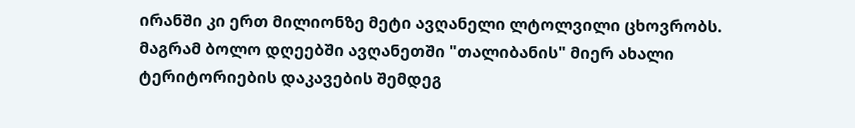ირანში კი ერთ მილიონზე მეტი ავღანელი ლტოლვილი ცხოვრობს.
მაგრამ ბოლო დღეებში ავღანეთში "თალიბანის" მიერ ახალი ტერიტორიების დაკავების შემდეგ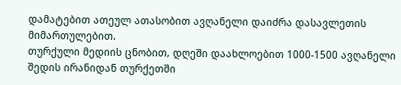დამატებით ათეულ ათასობით ავღანელი დაიძრა დასავლეთის მიმართულებით.
თურქული მედიის ცნობით, დღეში დაახლოებით 1000-1500 ავღანელი შედის ირანიდან თურქეთში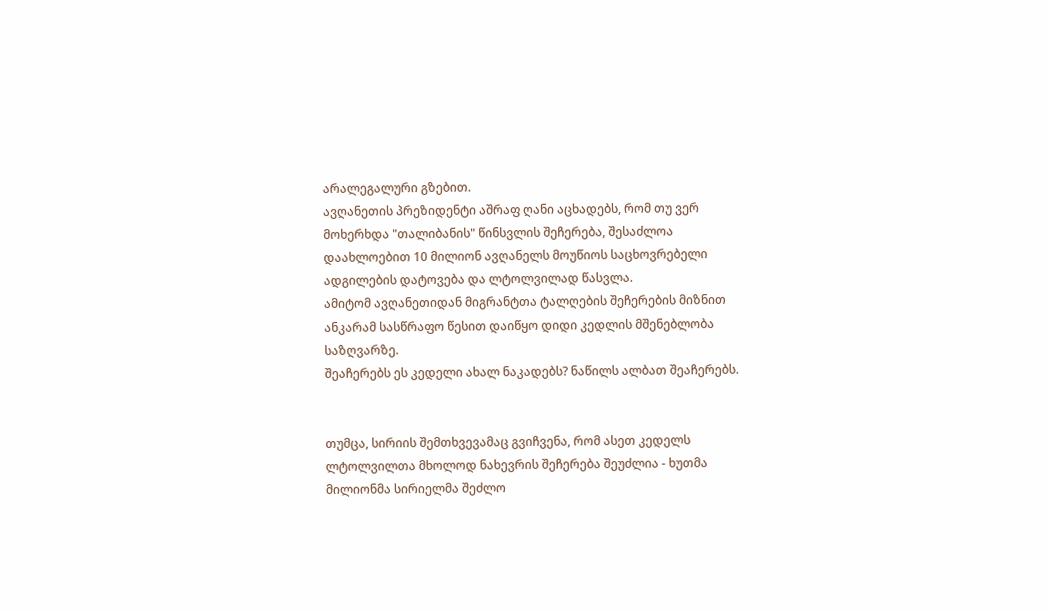არალეგალური გზებით.
ავღანეთის პრეზიდენტი აშრაფ ღანი აცხადებს, რომ თუ ვერ მოხერხდა "თალიბანის" წინსვლის შეჩერება, შესაძლოა დაახლოებით 10 მილიონ ავღანელს მოუწიოს საცხოვრებელი ადგილების დატოვება და ლტოლვილად წასვლა.
ამიტომ ავღანეთიდან მიგრანტთა ტალღების შეჩერების მიზნით ანკარამ სასწრაფო წესით დაიწყო დიდი კედლის მშენებლობა საზღვარზე.
შეაჩერებს ეს კედელი ახალ ნაკადებს? ნაწილს ალბათ შეაჩერებს.


თუმცა, სირიის შემთხვევამაც გვიჩვენა, რომ ასეთ კედელს ლტოლვილთა მხოლოდ ნახევრის შეჩერება შეუძლია - ხუთმა მილიონმა სირიელმა შეძლო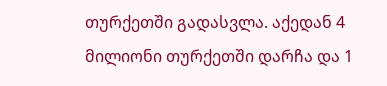თურქეთში გადასვლა. აქედან 4 მილიონი თურქეთში დარჩა და 1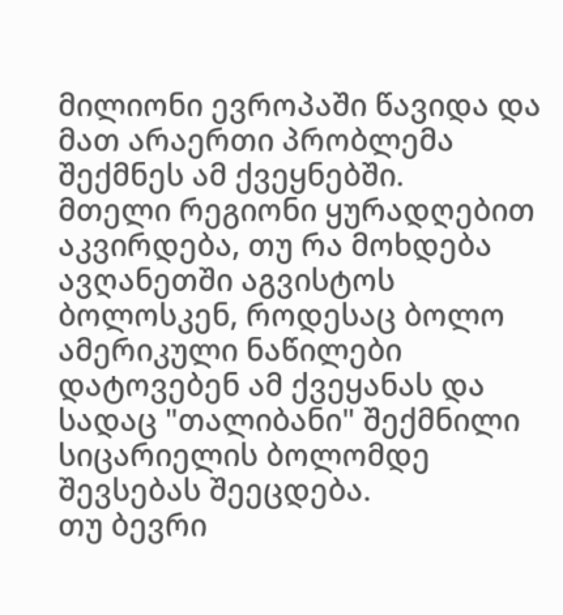მილიონი ევროპაში წავიდა და მათ არაერთი პრობლემა შექმნეს ამ ქვეყნებში.
მთელი რეგიონი ყურადღებით აკვირდება, თუ რა მოხდება ავღანეთში აგვისტოს ბოლოსკენ, როდესაც ბოლო ამერიკული ნაწილები დატოვებენ ამ ქვეყანას და სადაც "თალიბანი" შექმნილი სიცარიელის ბოლომდე შევსებას შეეცდება.
თუ ბევრი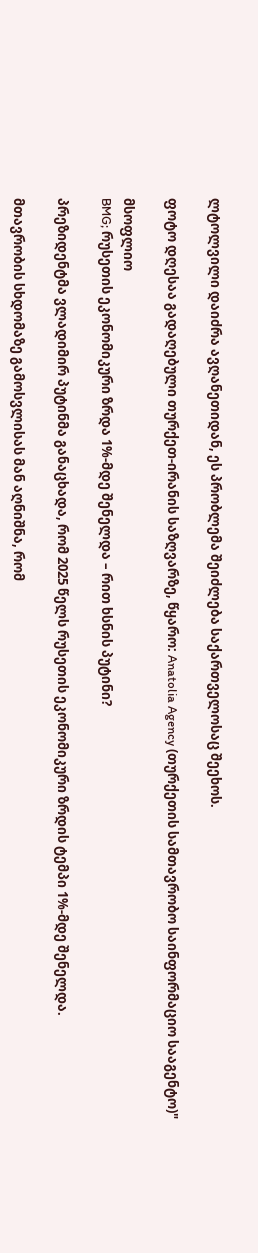ლტოლვილი დაიძრა ავღანეთიდან, ეს პრობლემა შეიძლება საქართველოსაც შეეხოს.

ფოტო დღესაა გადაღებული თურქეთ-ირანის საზღვარზე, წყარო: Anatolia Agency (თურქეთის სამთავრობო საინფორმაციო სააგენტო)"

მსოფლიო
BMG; რუსეთის ეკონომიკური ზრდა 1%-მდე შენელდა – რით ხსნის პუტინი?

პრეზიდენტმა ვლადიმირ პუტინმა განაცხადა, რომ 2025 წელს რუსეთის ეკონომიკური ზრდის ტემპი 1%-მდე შენელდა.

მთავრობის სხდომაზე გამოსვლისას მან აღნიშნა, რომ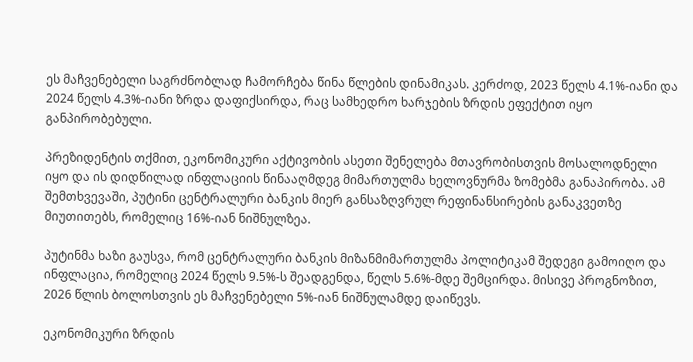ეს მაჩვენებელი საგრძნობლად ჩამორჩება წინა წლების დინამიკას. კერძოდ, 2023 წელს 4.1%-იანი და 2024 წელს 4.3%-იანი ზრდა დაფიქსირდა, რაც სამხედრო ხარჯების ზრდის ეფექტით იყო განპირობებული.

პრეზიდენტის თქმით, ეკონომიკური აქტივობის ასეთი შენელება მთავრობისთვის მოსალოდნელი იყო და ის დიდწილად ინფლაციის წინააღმდეგ მიმართულმა ხელოვნურმა ზომებმა განაპირობა. ამ შემთხვევაში, პუტინი ცენტრალური ბანკის მიერ განსაზღვრულ რეფინანსირების განაკვეთზე მიუთითებს, რომელიც 16%-იან ნიშნულზეა.

პუტინმა ხაზი გაუსვა, რომ ცენტრალური ბანკის მიზანმიმართულმა პოლიტიკამ შედეგი გამოიღო და ინფლაცია, რომელიც 2024 წელს 9.5%-ს შეადგენდა, წელს 5.6%-მდე შემცირდა. მისივე პროგნოზით, 2026 წლის ბოლოსთვის ეს მაჩვენებელი 5%-იან ნიშნულამდე დაიწევს.

ეკონომიკური ზრდის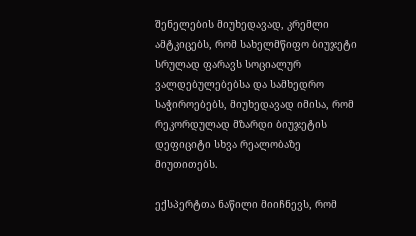შენელების მიუხედავად, კრემლი ამტკიცებს, რომ სახელმწიფო ბიუჯეტი სრულად ფარავს სოციალურ ვალდებულებებსა და სამხედრო საჭიროებებს, მიუხედავად იმისა, რომ რეკორდულად მზარდი ბიუჯეტის დეფიციტი სხვა რეალობაზე მიუთითებს.

ექსპერტთა ნაწილი მიიჩნევს, რომ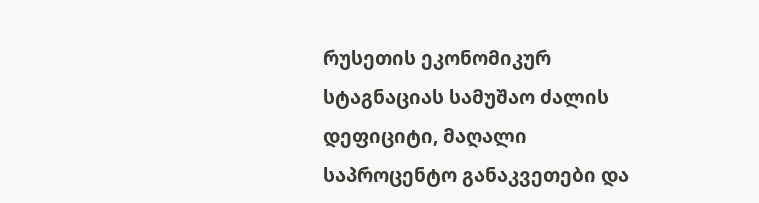რუსეთის ეკონომიკურ სტაგნაციას სამუშაო ძალის დეფიციტი, მაღალი საპროცენტო განაკვეთები და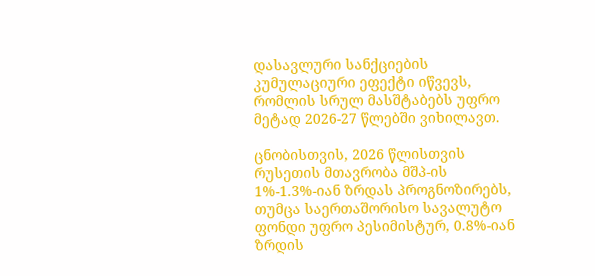დასავლური სანქციების კუმულაციური ეფექტი იწვევს, რომლის სრულ მასშტაბებს უფრო მეტად 2026-27 წლებში ვიხილავთ.

ცნობისთვის, 2026 წლისთვის რუსეთის მთავრობა მშპ-ის 1%-1.3%-იან ზრდას პროგნოზირებს, თუმცა საერთაშორისო სავალუტო ფონდი უფრო პესიმისტურ, 0.8%-იან ზრდის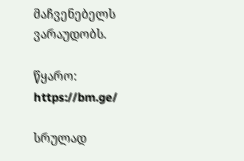მაჩვენებელს ვარაუდობს.

წყარო:  https://bm.ge/

სრულად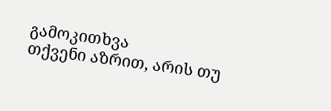გამოკითხვა
თქვენი აზრით, არის თუ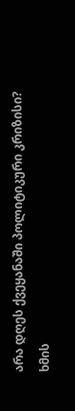არა დღეს ქვეყანაში პოლიტიკური კრიზისი?
ხმის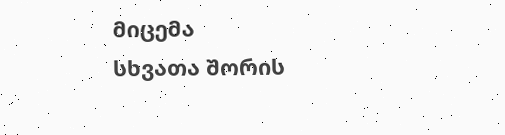მიცემა
სხვათა შორის